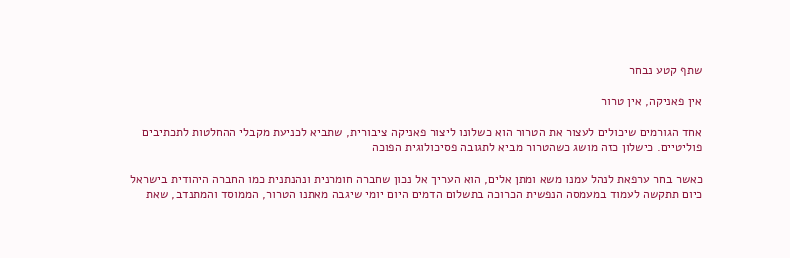שתף קטע נבחר

אין פאניקה, אין טרור

אחד הגורמים שיכולים לעצור את הטרור הוא כשלונו ליצור פאניקה ציבורית, שתביא לכניעת מקבלי ההחלטות לתכתיבים פוליטיים. כישלון כזה מושג כשהטרור מביא לתגובה פסיכולוגית הפוכה

כאשר בחר ערפאת לנהל עמנו משא ומתן אלים, הוא העריך אל נכון שחברה חומרנית ונהנתנית כמו החברה היהודית בישראל כיום תתקשה לעמוד במעמסה הנפשית הכרוכה בתשלום הדמים היום יומי שיגבה מאתנו הטרור, הממוסד והמתנדב, שאת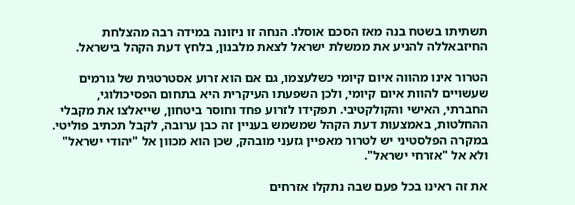תשתיתו בשטח בנה מאז הסכם אוסלו. הנחה זו ניזונה במידה רבה מהצלחת החיזבאללה להניע את ממשלת ישראל לצאת מלבנון, בלחץ דעת הקהל בישראל.

הטרור אינו מהווה איום קיומי כשלעצמו, גם אם הוא זרוע אסטרטגית של גורמים שעשויים להוות איום קיומי, ולכן השפעתו העיקרית היא בתחום הפסיכולוגי, החברתי, האישי והקולקטיבי. תפקידו לזרוע פחד וחוסר ביטחון, שייאלצו את מקבלי ההחלטות, באמצעות דעת הקהל שמשמש בעניין זה כבן ערובה, לקבל תכתיב פוליטי. במקרה הפלסטיני יש לטרור מאפיין גזעני מובהק, שכן הוא מכוון אל "יהודי ישראל" ולא אל "אזרחי ישראל".

את זה ראינו בכל פעם שבה נתקלו אזרחים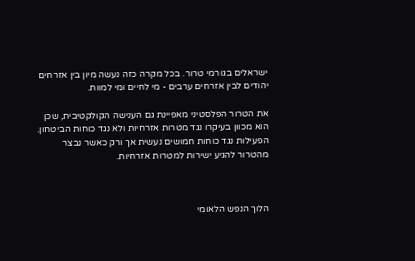ישראלים בגורמי טרור. בכל מקרה כזה נעשה מיון בין אזרחים יהודים לבין אזרחים ערבים - מי לחיים ומי למוות.

את הטרור הפלסטיני מאפיינת גם הענישה הקולקטיבית, שכן הוא מכוון בעיקרו נגד מטרות אזרחיות ולא נגד כוחות הביטחון. הפעילות נגד כוחות חמושים נעשית אך ורק כאשר נבצר מהטרור להגיע ישירות למטרות אזרחיות.



הלוך הנפש הלאומי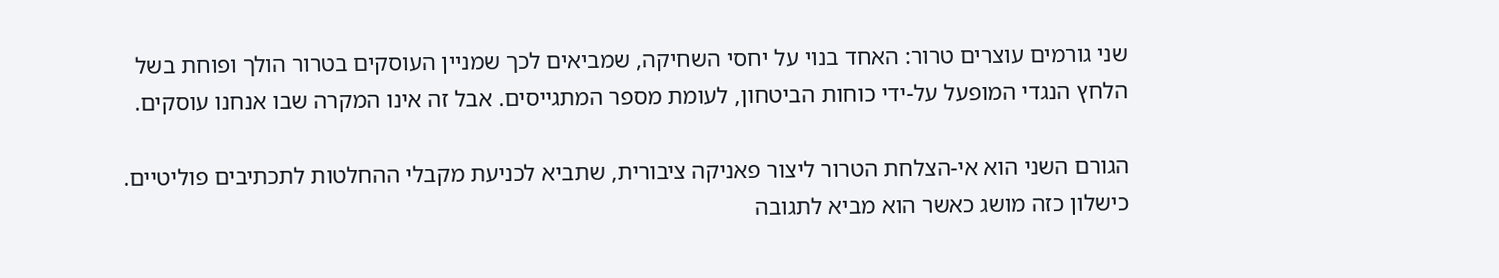שני גורמים עוצרים טרור: האחד בנוי על יחסי השחיקה, שמביאים לכך שמניין העוסקים בטרור הולך ופוחת בשל הלחץ הנגדי המופעל על-ידי כוחות הביטחון, לעומת מספר המתגייסים. אבל זה אינו המקרה שבו אנחנו עוסקים.

הגורם השני הוא אי-הצלחת הטרור ליצור פאניקה ציבורית, שתביא לכניעת מקבלי ההחלטות לתכתיבים פוליטיים. כישלון כזה מושג כאשר הוא מביא לתגובה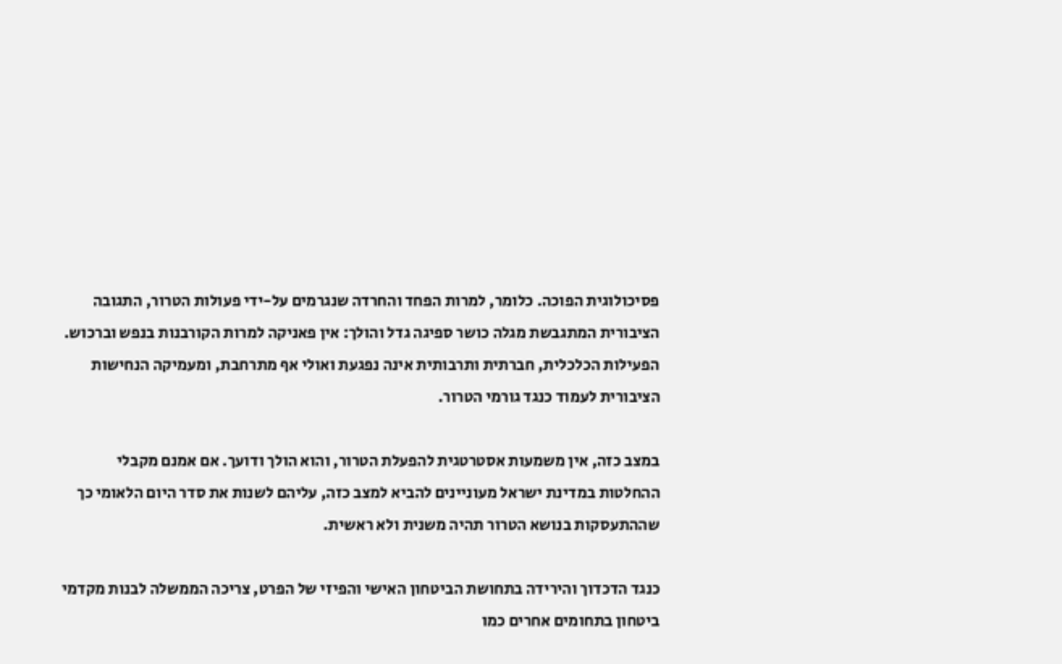פסיכולוגית הפוכה. כלומר, למרות הפחד והחרדה שנגרמים על-ידי פעולות הטרור, התגובה הציבורית המתגבשת מגלה כושר ספיגה גדל והולך: אין פאניקה למרות הקורבנות בנפש וברכוש. הפעילות הכלכלית, חברתית ותרבותית אינה נפגעת ואולי אף מתרחבת, ומעמיקה הנחישות הציבורית לעמוד כנגד גורמי הטרור.

במצב כזה, אין משמעות אסטרטגית להפעלת הטרור, והוא הולך ודועך. אם אמנם מקבלי ההחלטות במדינת ישראל מעוניינים להביא למצב כזה, עליהם לשנות את סדר היום הלאומי כך שההתעסקות בנושא הטרור תהיה משנית ולא ראשית.

כנגד הדכדוך והירידה בתחושת הביטחון האישי והפיזי של הפרט, צריכה הממשלה לבנות מקדמי ביטחון בתחומים אחרים כמו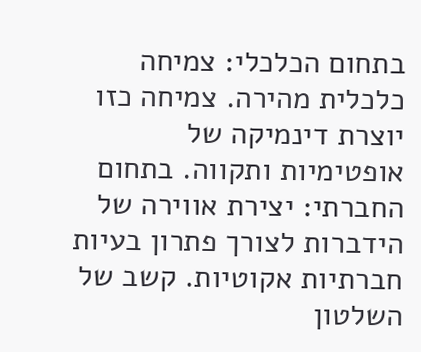בתחום הכלכלי: צמיחה כלכלית מהירה. צמיחה כזו יוצרת דינמיקה של אופטימיות ותקווה. בתחום החברתי: יצירת אווירה של הידברות לצורך פתרון בעיות חברתיות אקוטיות. קשב של השלטון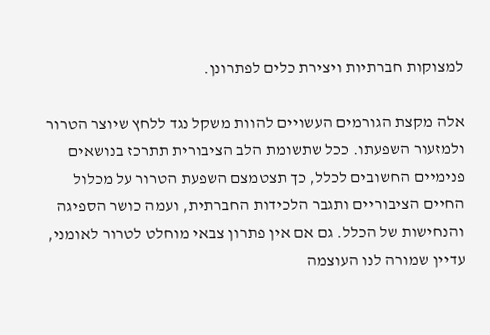למצוקות חברתיות ויצירת כלים לפתרונן.

אלה מקצת הגורמים העשויים להוות משקל נגד ללחץ שיוצר הטרור ולמזעור השפעתו. ככל שתשומת הלב הציבורית תתרכז בנושאים פנימיים החשובים לכלל, כך תצטמצם השפעת הטרור על מכלול החיים הציבוריים ותגבר הלכידות החברתית, ועמה כושר הספיגה והנחישות של הכלל. גם אם אין פתרון צבאי מוחלט לטרור לאומני, עדיין שמורה לנו העוצמה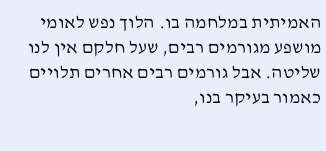האמיתית במלחמה בו. הלוך נפש לאומי מושפע מגורמים רבים, שעל חלקם אין לנו שליטה. אבל גורמים רבים אחרים תלויים כאמור בעיקר בנו,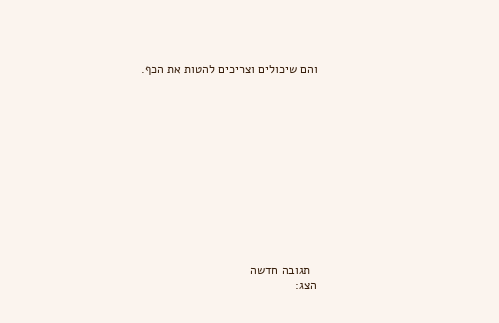והם שיכולים וצריכים להטות את הכף.













  תגובה חדשה
הצג: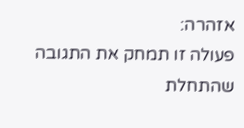אזהרה:
פעולה זו תמחק את התגובה שהתחלת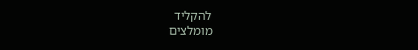להקליד
מומלצים